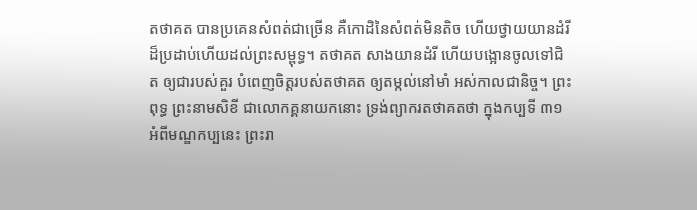តថាគត បានប្រគេនសំពត់ជាច្រើន គឺកោដិនៃសំពត់មិនតិច ហើយថ្វាយយានដំរីដ៏ប្រដាប់ហើយដល់ព្រះសម្ពុទ្ធ។ តថាគត សាងយានដំរី ហើយបង្អោនចូលទៅជិត ឲ្យជារបស់គួរ បំពេញចិត្តរបស់តថាគត ឲ្យតម្កល់នៅមាំ អស់កាលជានិច្ច។ ព្រះពុទ្ធ ព្រះនាមសិខី ជាលោកគ្គនាយកនោះ ទ្រង់ព្យាករតថាគតថា ក្នុងកប្បទី ៣១ អំពីមណ្ឌកប្បនេះ ព្រះរា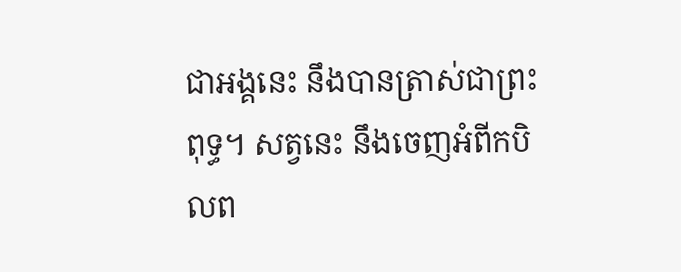ជាអង្គនេះ នឹងបានត្រាស់ជាព្រះពុទ្ធ។ សត្វនេះ នឹងចេញអំពីកបិលព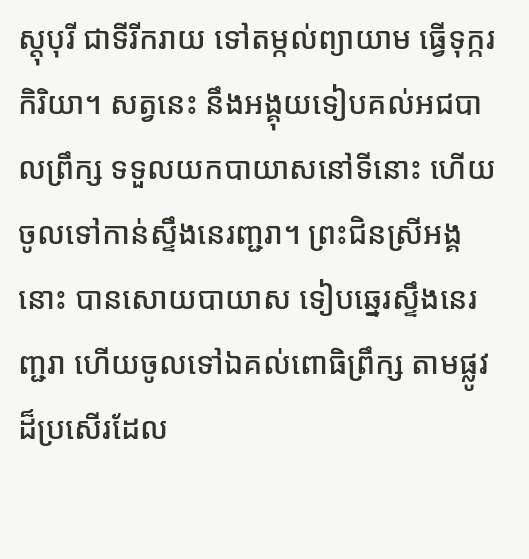ស្តុបុរី ជាទីរីករាយ ទៅតម្កល់ព្យាយាម ធ្វើទុក្ករកិរិយា។ សត្វនេះ នឹងអង្គុយទៀបគល់អជបាលព្រឹក្ស ទទួលយកបាយាសនៅទីនោះ ហើយចូលទៅកាន់ស្ទឹងនេរញ្ជរា។ ព្រះជិនស្រីអង្គនោះ បានសោយបាយាស ទៀបឆ្នេរស្ទឹងនេរញ្ជរា ហើយចូលទៅឯគល់ពោធិព្រឹក្ស តាមផ្លូវដ៏ប្រសើរដែល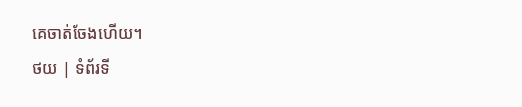គេចាត់ចែងហើយ។
ថយ | ទំព័រទី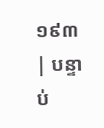១៩៣ | បន្ទាប់